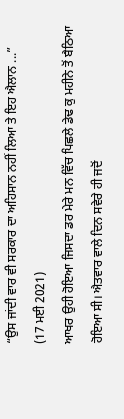“ਉਸ ਜਾਂਦੀ ਵਾਰ ਵੀ ਸਰਕਾਰ ਦਾ ਅਹਿਸਾਨ ਨਹੀਂ ਲਿਆ ਤੇ ਇਹ ਐਲਾਨ ...”
(17 ਮਈ 2021)
ਆਖਰ ਉਹੀ ਹੋਇਆ ਜਿਸਦਾ ਡਰ ਮੇਰੇ ਮਨ ਵਿੱਚ ਪਿਛਲੇ ਡੇਢ ਕੁ ਮਹੀਨੇ ਤੋਂ ਬੈਠਿਆ ਹੋਇਆ ਸੀ। ਐਤਵਾਰ ਵਾਲੇ ਦਿਨ ਸਵੇਰੇ ਹੀ ਜਦੋਂ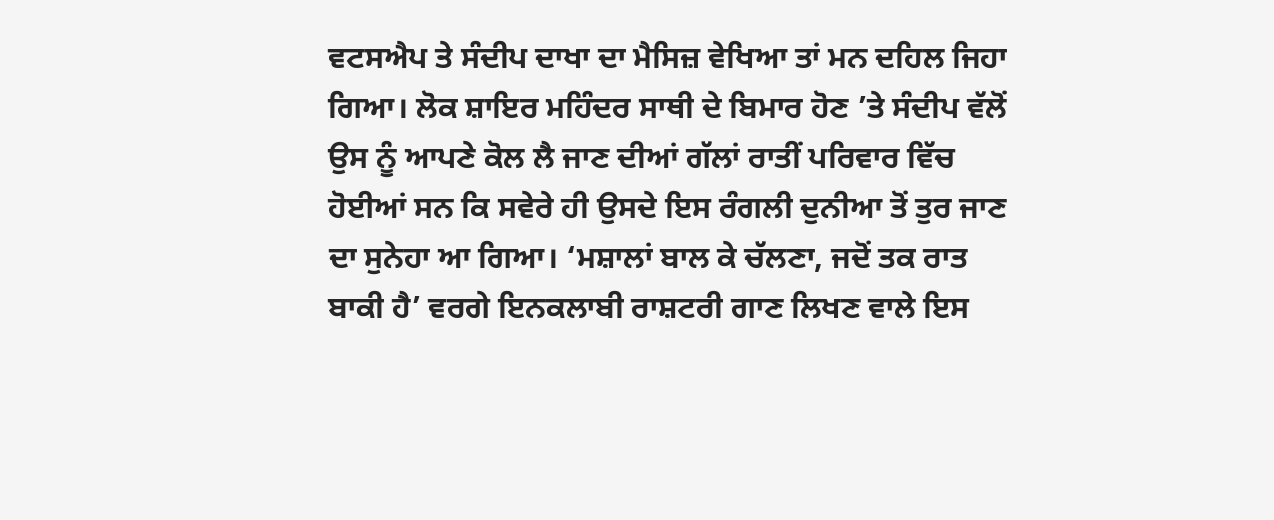ਵਟਸਐਪ ਤੇ ਸੰਦੀਪ ਦਾਖਾ ਦਾ ਮੈਸਿਜ਼ ਵੇਖਿਆ ਤਾਂ ਮਨ ਦਹਿਲ ਜਿਹਾ ਗਿਆ। ਲੋਕ ਸ਼ਾਇਰ ਮਹਿੰਦਰ ਸਾਥੀ ਦੇ ਬਿਮਾਰ ਹੋਣ ’ਤੇ ਸੰਦੀਪ ਵੱਲੋਂ ਉਸ ਨੂੰ ਆਪਣੇ ਕੋਲ ਲੈ ਜਾਣ ਦੀਆਂ ਗੱਲਾਂ ਰਾਤੀਂ ਪਰਿਵਾਰ ਵਿੱਚ ਹੋਈਆਂ ਸਨ ਕਿ ਸਵੇਰੇ ਹੀ ਉਸਦੇ ਇਸ ਰੰਗਲੀ ਦੁਨੀਆ ਤੋਂ ਤੁਰ ਜਾਣ ਦਾ ਸੁਨੇਹਾ ਆ ਗਿਆ। ‘ਮਸ਼ਾਲਾਂ ਬਾਲ ਕੇ ਚੱਲਣਾ, ਜਦੋਂ ਤਕ ਰਾਤ ਬਾਕੀ ਹੈ’ ਵਰਗੇ ਇਨਕਲਾਬੀ ਰਾਸ਼ਟਰੀ ਗਾਣ ਲਿਖਣ ਵਾਲੇ ਇਸ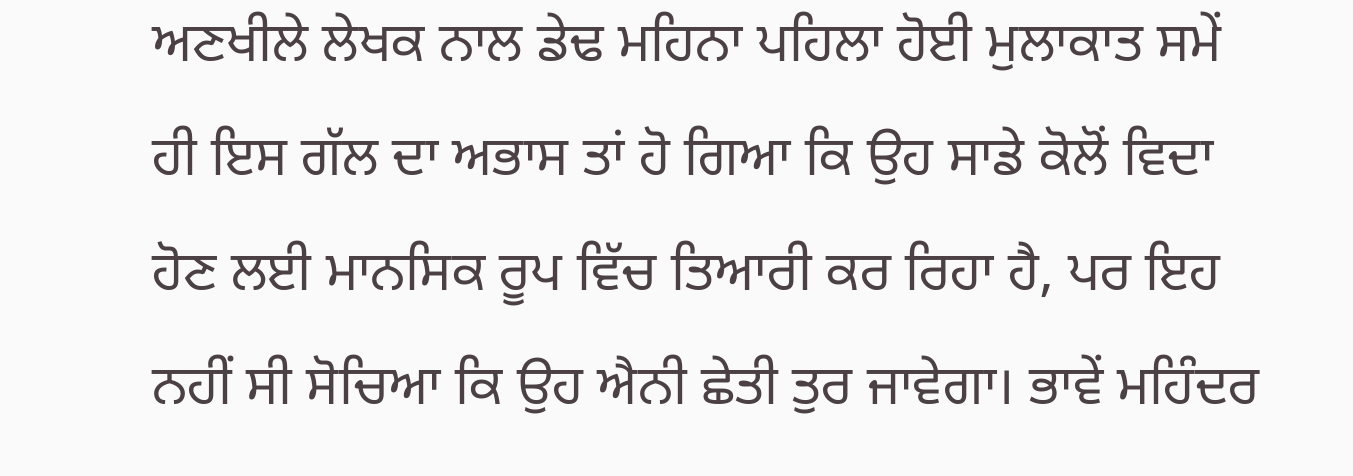ਅਣਖੀਲੇ ਲੇਖਕ ਨਾਲ ਡੇਢ ਮਹਿਨਾ ਪਹਿਲਾ ਹੋਈ ਮੁਲਾਕਾਤ ਸਮੇਂ ਹੀ ਇਸ ਗੱਲ ਦਾ ਅਭਾਸ ਤਾਂ ਹੋ ਗਿਆ ਕਿ ਉਹ ਸਾਡੇ ਕੋਲੋਂ ਵਿਦਾ ਹੋਣ ਲਈ ਮਾਨਸਿਕ ਰੂਪ ਵਿੱਚ ਤਿਆਰੀ ਕਰ ਰਿਹਾ ਹੈ, ਪਰ ਇਹ ਨਹੀਂ ਸੀ ਸੋਚਿਆ ਕਿ ਉਹ ਐਨੀ ਛੇਤੀ ਤੁਰ ਜਾਵੇਗਾ। ਭਾਵੇਂ ਮਹਿੰਦਰ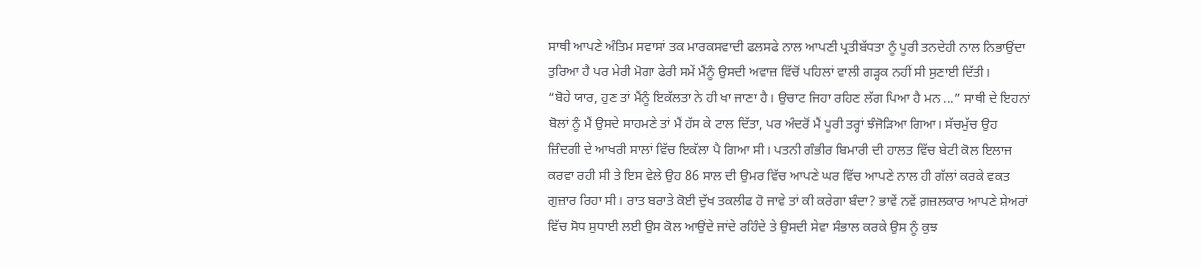ਸਾਥੀ ਆਪਣੇ ਅੰਤਿਮ ਸਵਾਸਾਂ ਤਕ ਮਾਰਕਸਵਾਦੀ ਫਲਸਫੇ ਨਾਲ ਆਪਣੀ ਪ੍ਰਤੀਬੱਧਤਾ ਨੂੰ ਪੂਰੀ ਤਨਦੇਹੀ ਨਾਲ ਨਿਭਾਉਂਦਾ ਤੁਰਿਆ ਹੈ ਪਰ ਮੇਰੀ ਮੋਗਾ ਫੇਰੀ ਸਮੇਂ ਮੈਂਨੂੰ ਉਸਦੀ ਅਵਾਜ਼ ਵਿੱਚੋਂ ਪਹਿਲਾਂ ਵਾਲੀ ਗੜ੍ਹਕ ਨਹੀਂ ਸੀ ਸੁਣਾਈ ਦਿੱਤੀ।
“ਬੋਹੇ ਯਾਰ, ਹੁਣ ਤਾਂ ਮੈਂਨੂੰ ਇਕੱਲਤਾ ਨੇ ਹੀ ਖਾ ਜਾਣਾ ਹੈ। ਉਚਾਟ ਜਿਹਾ ਰਹਿਣ ਲੱਗ ਪਿਆ ਹੈ ਮਨ ...” ਸਾਥੀ ਦੇ ਇਹਨਾਂ ਬੋਲਾਂ ਨੂੰ ਮੈਂ ਉਸਦੇ ਸਾਹਮਣੇ ਤਾਂ ਮੈਂ ਹੱਸ ਕੇ ਟਾਲ ਦਿੱਤਾ, ਪਰ ਅੰਦਰੋਂ ਮੈਂ ਪੂਰੀ ਤਰ੍ਹਾਂ ਝੰਜੋੜਿਆ ਗਿਆ। ਸੱਚਮੁੱਚ ਉਹ ਜ਼ਿੰਦਗੀ ਦੇ ਆਖਰੀ ਸਾਲਾਂ ਵਿੱਚ ਇਕੱਲਾ ਪੈ ਗਿਆ ਸੀ। ਪਤਨੀ ਗੰਭੀਰ ਬਿਮਾਰੀ ਦੀ ਹਾਲਤ ਵਿੱਚ ਬੇਟੀ ਕੋਲ ਇਲਾਜ ਕਰਵਾ ਰਹੀ ਸੀ ਤੇ ਇਸ ਵੇਲੇ ਉਹ 86 ਸਾਲ ਦੀ ਉਮਰ ਵਿੱਚ ਆਪਣੇ ਘਰ ਵਿੱਚ ਆਪਣੇ ਨਾਲ ਹੀ ਗੱਲਾਂ ਕਰਕੇ ਵਕਤ ਗੁਜ਼ਾਰ ਰਿਹਾ ਸੀ। ਰਾਤ ਬਰਾਤੇ ਕੋਈ ਦੁੱਖ ਤਕਲੀਫ ਹੋ ਜਾਵੇ ਤਾਂ ਕੀ ਕਰੇਗਾ ਬੰਦਾ? ਭਾਵੇਂ ਨਵੇਂ ਗ਼ਜ਼ਲਕਾਰ ਆਪਣੇ ਸ਼ੇਅਰਾਂ ਵਿੱਚ ਸੋਧ ਸੁਧਾਈ ਲਈ ਉਸ ਕੋਲ ਆਉਂਦੇ ਜਾਂਦੇ ਰਹਿੰਦੇ ਤੇ ਉਸਦੀ ਸੇਵਾ ਸੰਭਾਲ ਕਰਕੇ ਉਸ ਨੂੰ ਕੁਝ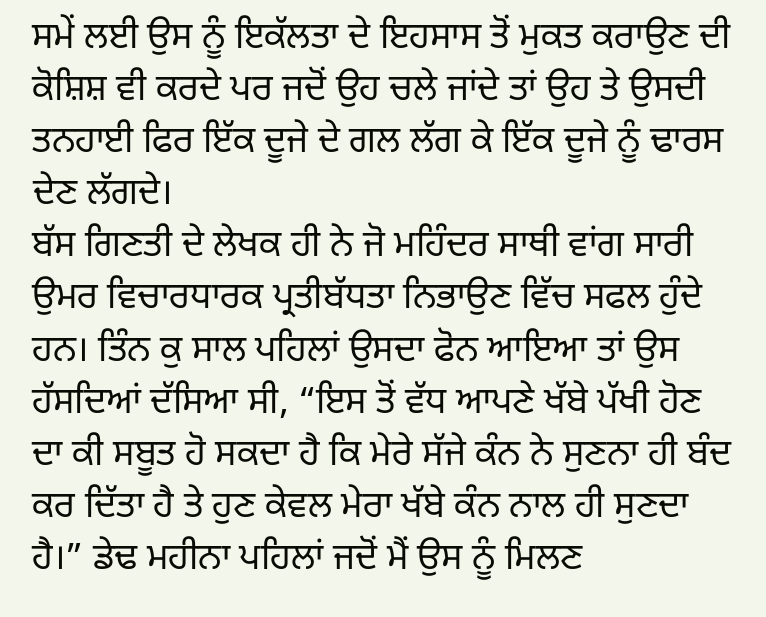ਸਮੇਂ ਲਈ ਉਸ ਨੂੰ ਇਕੱਲਤਾ ਦੇ ਇਹਸਾਸ ਤੋਂ ਮੁਕਤ ਕਰਾਉਣ ਦੀ ਕੋਸ਼ਿਸ਼ ਵੀ ਕਰਦੇ ਪਰ ਜਦੋਂ ਉਹ ਚਲੇ ਜਾਂਦੇ ਤਾਂ ਉਹ ਤੇ ਉਸਦੀ ਤਨਹਾਈ ਫਿਰ ਇੱਕ ਦੂਜੇ ਦੇ ਗਲ ਲੱਗ ਕੇ ਇੱਕ ਦੂਜੇ ਨੂੰ ਢਾਰਸ ਦੇਣ ਲੱਗਦੇ।
ਬੱਸ ਗਿਣਤੀ ਦੇ ਲੇਖਕ ਹੀ ਨੇ ਜੋ ਮਹਿੰਦਰ ਸਾਥੀ ਵਾਂਗ ਸਾਰੀ ਉਮਰ ਵਿਚਾਰਧਾਰਕ ਪ੍ਰਤੀਬੱਧਤਾ ਨਿਭਾਉਣ ਵਿੱਚ ਸਫਲ ਹੁੰਦੇ ਹਨ। ਤਿੰਨ ਕੁ ਸਾਲ ਪਹਿਲਾਂ ਉਸਦਾ ਫੋਨ ਆਇਆ ਤਾਂ ਉਸ ਹੱਸਦਿਆਂ ਦੱਸਿਆ ਸੀ, “ਇਸ ਤੋਂ ਵੱਧ ਆਪਣੇ ਖੱਬੇ ਪੱਖੀ ਹੋਣ ਦਾ ਕੀ ਸਬੂਤ ਹੋ ਸਕਦਾ ਹੈ ਕਿ ਮੇਰੇ ਸੱਜੇ ਕੰਨ ਨੇ ਸੁਣਨਾ ਹੀ ਬੰਦ ਕਰ ਦਿੱਤਾ ਹੈ ਤੇ ਹੁਣ ਕੇਵਲ ਮੇਰਾ ਖੱਬੇ ਕੰਨ ਨਾਲ ਹੀ ਸੁਣਦਾ ਹੈ।” ਡੇਢ ਮਹੀਨਾ ਪਹਿਲਾਂ ਜਦੋਂ ਮੈਂ ਉਸ ਨੂੰ ਮਿਲਣ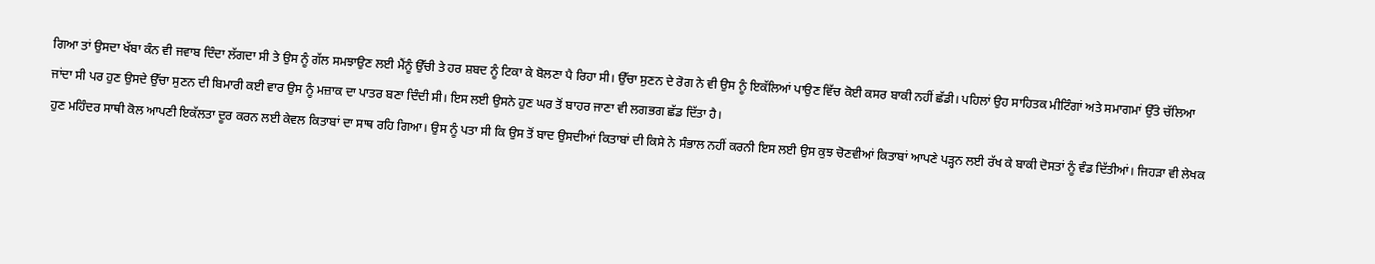ਗਿਆ ਤਾਂ ਉਸਦਾ ਖੱਬਾ ਕੰਨ ਵੀ ਜਵਾਬ ਦਿੰਦਾ ਲੱਗਦਾ ਸੀ ਤੇ ਉਸ ਨੂੰ ਗੱਲ ਸਮਝਾਉਣ ਲਈ ਮੈਂਨੂੰ ਉੱਚੀ ਤੇ ਹਰ ਸ਼ਬਦ ਨੂੰ ਟਿਕਾ ਕੇ ਬੋਲਣਾ ਪੈ ਰਿਹਾ ਸੀ। ਉੱਚਾ ਸੁਣਨ ਦੇ ਰੋਗ ਨੇ ਵੀ ਉਸ ਨੂੰ ਇਕੱਲਿਆਂ ਪਾਉਣ ਵਿੱਚ ਕੋਈ ਕਸਰ ਬਾਕੀ ਨਹੀਂ ਛੱਡੀ। ਪਹਿਲਾਂ ਉਹ ਸਾਹਿਤਕ ਮੀਟਿੰਗਾਂ ਅਤੇ ਸਮਾਗਮਾਂ ਉੱਤੇ ਚੱਲਿਆ ਜਾਂਦਾ ਸੀ ਪਰ ਹੁਣ ਉਸਦੇ ਉੱਚਾ ਸੁਣਨ ਦੀ ਬਿਮਾਰੀ ਕਈ ਵਾਰ ਉਸ ਨੂੰ ਮਜ਼ਾਕ ਦਾ ਪਾਤਰ ਬਣਾ ਦਿੰਦੀ ਸੀ। ਇਸ ਲਈ ਉਸਨੇ ਹੁਣ ਘਰ ਤੋਂ ਬਾਹਰ ਜਾਣਾ ਵੀ ਲਗਭਗ ਛੱਡ ਦਿੱਤਾ ਹੈ।
ਹੁਣ ਮਹਿੰਦਰ ਸਾਥੀ ਕੋਲ ਆਪਣੀ ਇਕੱਲਤਾ ਦੂਰ ਕਰਨ ਲਈ ਕੇਵਲ ਕਿਤਾਬਾਂ ਦਾ ਸਾਥ ਰਹਿ ਗਿਆ। ਉਸ ਨੂੰ ਪਤਾ ਸੀ ਕਿ ਉਸ ਤੋਂ ਬਾਦ ਉਸਦੀਆਂ ਕਿਤਾਬਾਂ ਦੀ ਕਿਸੇ ਨੇ ਸੰਭਾਲ ਨਹੀਂ ਕਰਨੀ ਇਸ ਲਈ ਉਸ ਕੁਝ ਚੋਣਵੀਆਂ ਕਿਤਾਬਾਂ ਆਪਣੇ ਪੜ੍ਹਨ ਲਈ ਰੱਖ ਕੇ ਬਾਕੀ ਦੋਸਤਾਂ ਨੂੰ ਵੰਡ ਦਿੱਤੀਆਂ। ਜਿਹੜਾ ਵੀ ਲੇਖਕ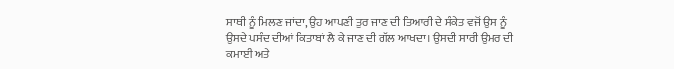ਸਾਥੀ ਨੂੰ ਮਿਲਣ ਜਾਂਦਾ, ਉਹ ਆਪਣੀ ਤੁਰ ਜਾਣ ਦੀ ਤਿਆਰੀ ਦੇ ਸੰਕੇਤ ਵਜੋਂ ਉਸ ਨੂੰ ਉਸਦੇ ਪਸੰਦ ਦੀਆਂ ਕਿਤਾਬਾਂ ਲੈ ਕੇ ਜਾਣ ਦੀ ਗੱਲ ਆਖਦਾ। ਉਸਦੀ ਸਾਰੀ ਉਮਰ ਦੀ ਕਮਾਈ ਅਤੇ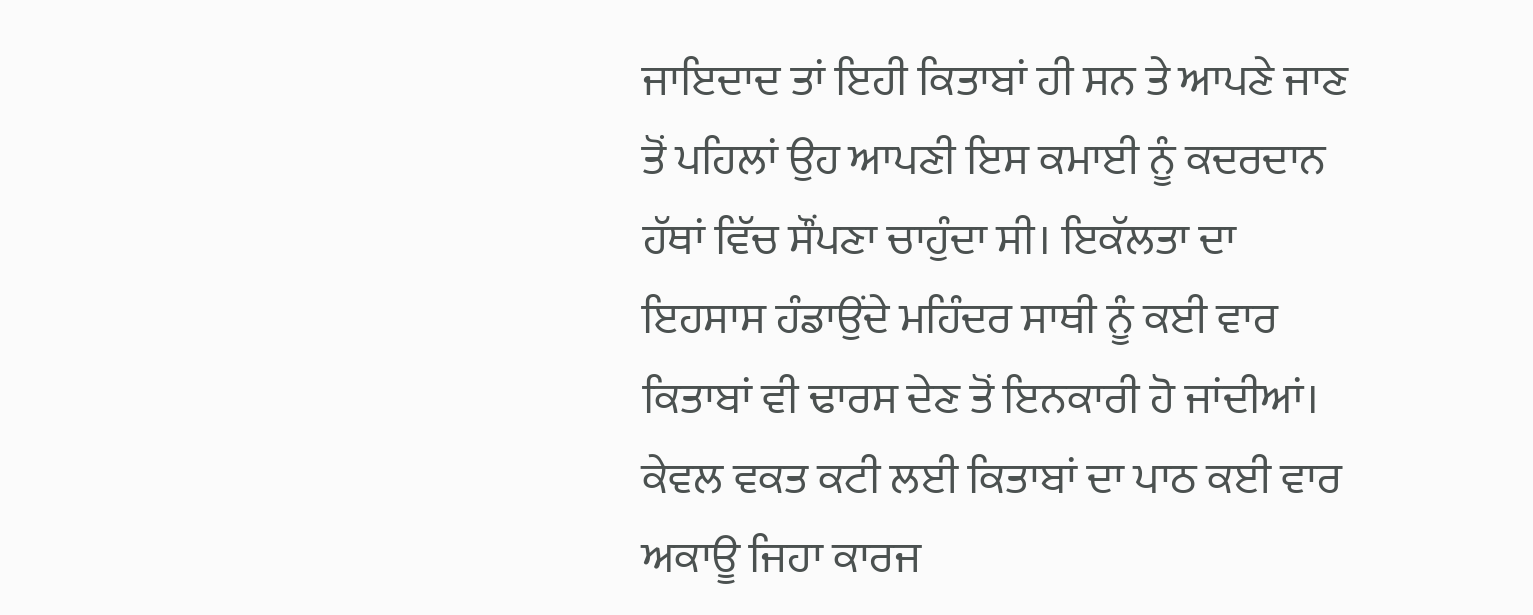ਜਾਇਦਾਦ ਤਾਂ ਇਹੀ ਕਿਤਾਬਾਂ ਹੀ ਸਨ ਤੇ ਆਪਣੇ ਜਾਣ ਤੋਂ ਪਹਿਲਾਂ ਉਹ ਆਪਣੀ ਇਸ ਕਮਾਈ ਨੂੰ ਕਦਰਦਾਨ ਹੱਥਾਂ ਵਿੱਚ ਸੌਂਪਣਾ ਚਾਹੁੰਦਾ ਸੀ। ਇਕੱਲਤਾ ਦਾ ਇਹਸਾਸ ਹੰਡਾਉਂਦੇ ਮਹਿੰਦਰ ਸਾਥੀ ਨੂੰ ਕਈ ਵਾਰ ਕਿਤਾਬਾਂ ਵੀ ਢਾਰਸ ਦੇਣ ਤੋਂ ਇਨਕਾਰੀ ਹੋ ਜਾਂਦੀਆਂ। ਕੇਵਲ ਵਕਤ ਕਟੀ ਲਈ ਕਿਤਾਬਾਂ ਦਾ ਪਾਠ ਕਈ ਵਾਰ ਅਕਾਊ ਜਿਹਾ ਕਾਰਜ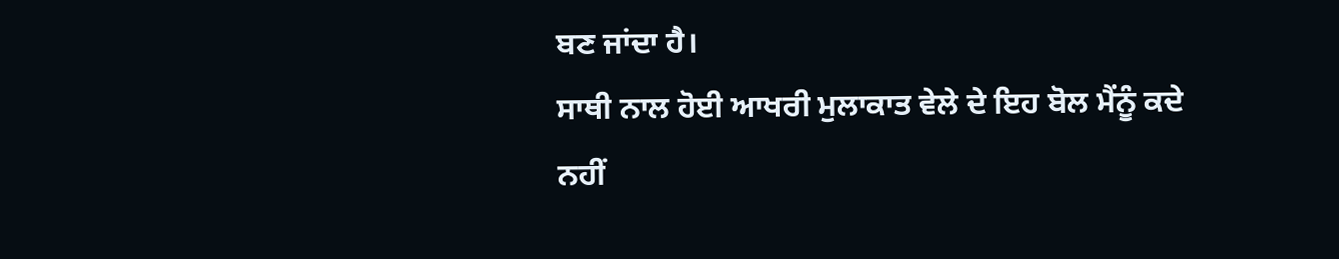ਬਣ ਜਾਂਦਾ ਹੈ।
ਸਾਥੀ ਨਾਲ ਹੋਈ ਆਖਰੀ ਮੁਲਾਕਾਤ ਵੇਲੇ ਦੇ ਇਹ ਬੋਲ ਮੈਂਨੂੰ ਕਦੇ ਨਹੀਂ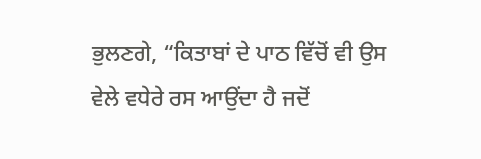ਭੁਲਣਗੇ, “ਕਿਤਾਬਾਂ ਦੇ ਪਾਠ ਵਿੱਚੋਂ ਵੀ ਉਸ ਵੇਲੇ ਵਧੇਰੇ ਰਸ ਆਉਂਦਾ ਹੈ ਜਦੋਂ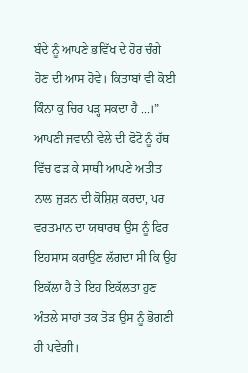ਬੰਦੇ ਨੂੰ ਆਪਣੇ ਭਵਿੱਖ ਦੇ ਹੋਰ ਚੰਗੇ ਹੋਣ ਦੀ ਆਸ ਹੋਵੇ। ਕਿਤਾਬਾਂ ਵੀ ਕੋਈ ਕਿੰਨਾ ਕੁ ਚਿਰ ਪੜ੍ਹ ਸਕਦਾ ਹੈ ...।”
ਆਪਣੀ ਜਵਾਨੀ ਵੇਲੇ ਦੀ ਫੋਟੋ ਨੂੰ ਹੱਥ ਵਿੱਚ ਫੜ ਕੇ ਸਾਥੀ ਆਪਣੇ ਅਤੀਤ ਨਾਲ ਜੁੜਨ ਦੀ ਕੋਸ਼ਿਸ਼ ਕਰਦਾ, ਪਰ ਵਰਤਮਾਨ ਦਾ ਯਥਾਰਥ ਉਸ ਨੂੰ ਫਿਰ ਇਹਸਾਸ ਕਰਾਉਣ ਲੱਗਦਾ ਸੀ ਕਿ ਉਹ ਇਕੱਲਾ ਹੈ ਤੇ ਇਹ ਇਕੱਲਤਾ ਹੁਣ ਅੰਤਲੇ ਸਾਹਾਂ ਤਕ ਤੋੜ ਉਸ ਨੂੰ ਭੋਗਣੀ ਹੀ ਪਵੇਗੀ।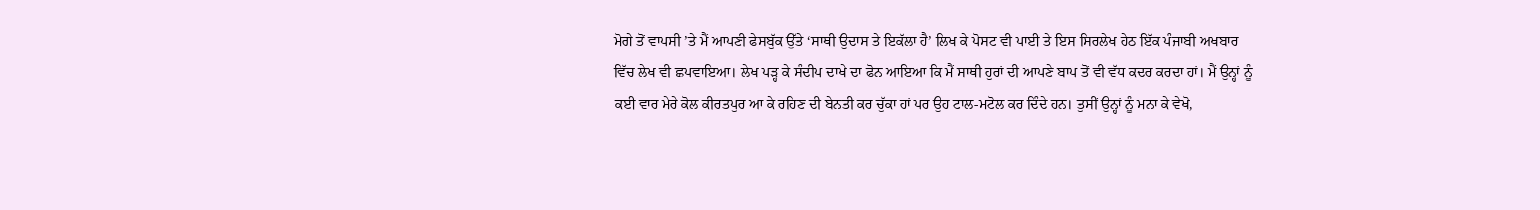ਮੋਗੇ ਤੋਂ ਵਾਪਸੀ ’ਤੇ ਮੈਂ ਆਪਣੀ ਫੇਸਬੁੱਕ ਉੱਤੇ ‘ਸਾਥੀ ਉਦਾਸ ਤੇ ਇਕੱਲਾ ਹੈ’ ਲਿਖ ਕੇ ਪੋਸਟ ਵੀ ਪਾਈ ਤੇ ਇਸ ਸਿਰਲੇਖ ਹੇਠ ਇੱਕ ਪੰਜਾਬੀ ਅਖਬਾਰ ਵਿੱਚ ਲੇਖ ਵੀ ਛਪਵਾਇਆ। ਲੇਖ ਪੜ੍ਹ ਕੇ ਸੰਦੀਪ ਦਾਖੇ ਦਾ ਫੋਨ ਆਇਆ ਕਿ ਮੈਂ ਸਾਥੀ ਹੁਰਾਂ ਦੀ ਆਪਣੇ ਬਾਪ ਤੋਂ ਵੀ ਵੱਧ ਕਦਰ ਕਰਦਾ ਹਾਂ। ਮੈਂ ਉਨ੍ਹਾਂ ਨੂੰ ਕਈ ਵਾਰ ਮੇਰੇ ਕੋਲ ਕੀਰਤਪੁਰ ਆ ਕੇ ਰਹਿਣ ਦੀ ਬੇਨਤੀ ਕਰ ਚੁੱਕਾ ਹਾਂ ਪਰ ਉਹ ਟਾਲ-ਮਟੋਲ ਕਰ ਦਿੰਦੇ ਹਨ। ਤੁਸੀਂ ਉਨ੍ਹਾਂ ਨੂੰ ਮਨਾ ਕੇ ਵੇਖੋ,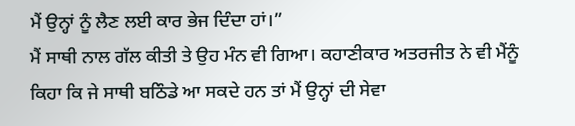ਮੈਂ ਉਨ੍ਹਾਂ ਨੂੰ ਲੈਣ ਲਈ ਕਾਰ ਭੇਜ ਦਿੰਦਾ ਹਾਂ।”
ਮੈਂ ਸਾਥੀ ਨਾਲ ਗੱਲ ਕੀਤੀ ਤੇ ਉਹ ਮੰਨ ਵੀ ਗਿਆ। ਕਹਾਣੀਕਾਰ ਅਤਰਜੀਤ ਨੇ ਵੀ ਮੈਂਨੂੰ ਕਿਹਾ ਕਿ ਜੇ ਸਾਥੀ ਬਠਿੰਡੇ ਆ ਸਕਦੇ ਹਨ ਤਾਂ ਮੈਂ ਉਨ੍ਹਾਂ ਦੀ ਸੇਵਾ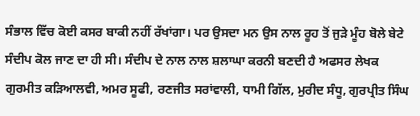ਸੰਭਾਲ ਵਿੱਚ ਕੋਈ ਕਸਰ ਬਾਕੀ ਨਹੀਂ ਰੱਖਾਂਗਾ। ਪਰ ਉਸਦਾ ਮਨ ਉਸ ਨਾਲ ਰੂਹ ਤੋਂ ਜੁੜੇ ਮੂੰਹ ਬੋਲੇ ਬੇਟੇ ਸੰਦੀਪ ਕੋਲ ਜਾਣ ਦਾ ਹੀ ਸੀ। ਸੰਦੀਪ ਦੇ ਨਾਲ ਨਾਲ ਸ਼ਲਾਘਾ ਕਰਨੀ ਬਣਦੀ ਹੈ ਅਫਸਰ ਲੇਖਕ ਗੁਰਮੀਤ ਕੜਿਆਲਵੀ, ਅਮਰ ਸੂਫੀ, ਰਣਜੀਤ ਸਰਾਂਵਾਲੀ, ਧਾਮੀ ਗਿੱਲ, ਮੁਰੀਦ ਸੰਧੂ, ਗੁਰਪ੍ਰੀਤ ਸਿੰਘ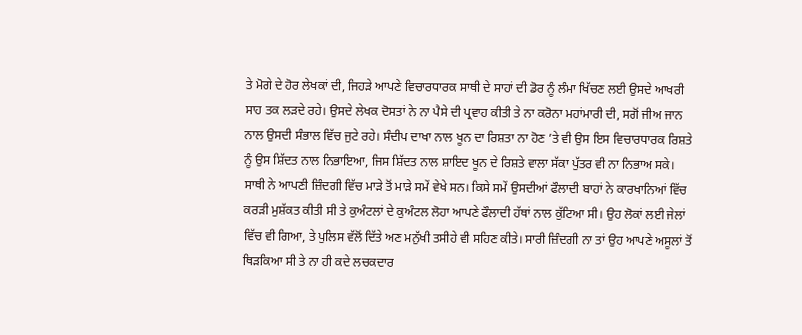ਤੇ ਮੋਗੇ ਦੇ ਹੋਰ ਲੇਖਕਾਂ ਦੀ, ਜਿਹੜੇ ਆਪਣੇ ਵਿਚਾਰਧਾਰਕ ਸਾਥੀ ਦੇ ਸਾਹਾਂ ਦੀ ਡੋਰ ਨੂੰ ਲੰਮਾ ਖਿੱਚਣ ਲਈ ਉਸਦੇ ਆਖਰੀ ਸਾਹ ਤਕ ਲੜਦੇ ਰਹੇ। ਉਸਦੇ ਲੇਖਕ ਦੋਸਤਾਂ ਨੇ ਨਾ ਪੈਸੇ ਦੀ ਪ੍ਰਵਾਹ ਕੀਤੀ ਤੇ ਨਾ ਕਰੋਨਾ ਮਹਾਂਮਾਰੀ ਦੀ, ਸਗੋਂ ਜੀਅ ਜਾਨ ਨਾਲ ਉਸਦੀ ਸੰਭਾਲ ਵਿੱਚ ਜੁਟੇ ਰਹੇ। ਸੰਦੀਪ ਦਾਖਾ ਨਾਲ ਖੂਨ ਦਾ ਰਿਸ਼ਤਾ ਨਾ ਹੋਣ ’ਤੇ ਵੀ ਉਸ ਇਸ ਵਿਚਾਰਧਾਰਕ ਰਿਸ਼ਤੇ ਨੂੰ ਉਸ ਸ਼ਿੱਦਤ ਨਾਲ ਨਿਭਾਇਆ, ਜਿਸ ਸ਼ਿੱਦਤ ਨਾਲ ਸ਼ਾਇਦ ਖੂਨ ਦੇ ਰਿਸ਼ਤੇ ਵਾਲਾ ਸੱਕਾ ਪੁੱਤਰ ਵੀ ਨਾ ਨਿਭਾਅ ਸਕੇ।
ਸਾਥੀ ਨੇ ਆਪਣੀ ਜ਼ਿੰਦਗੀ ਵਿੱਚ ਮਾੜੇ ਤੋਂ ਮਾੜੇ ਸਮੇਂ ਵੇਖੇ ਸਨ। ਕਿਸੇ ਸਮੇਂ ਉਸਦੀਆਂ ਫੌਲਾਦੀ ਬਾਹਾਂ ਨੇ ਕਾਰਖਾਨਿਆਂ ਵਿੱਚ ਕਰੜੀ ਮੁਸ਼ੱਕਤ ਕੀਤੀ ਸੀ ਤੇ ਕੁਅੰਟਲਾਂ ਦੇ ਕੁਅੰਟਲ ਲੋਹਾ ਆਪਣੇ ਫੌਲਾਦੀ ਹੱਥਾਂ ਨਾਲ ਕੁੱਟਿਆ ਸੀ। ਉਹ ਲੋਕਾਂ ਲਈ ਜੇਲਾਂ ਵਿੱਚ ਵੀ ਗਿਆ, ਤੇ ਪੁਲਿਸ ਵੱਲੋਂ ਦਿੱਤੇ ਅਣ ਮਨੁੱਖੀ ਤਸੀਹੇ ਵੀ ਸਹਿਣ ਕੀਤੇ। ਸਾਰੀ ਜ਼ਿੰਦਗੀ ਨਾ ਤਾਂ ਉਹ ਆਪਣੇ ਅਸੂਲਾਂ ਤੋਂ ਥਿੜਕਿਆ ਸੀ ਤੇ ਨਾ ਹੀ ਕਦੇ ਲਚਕਦਾਰ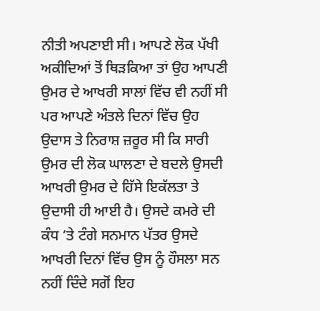ਨੀਤੀ ਅਪਣਾਈ ਸੀ। ਆਪਣੇ ਲੋਕ ਪੱਖੀ ਅਕੀਦਿਆਂ ਤੋਂ ਥਿੜਕਿਆ ਤਾਂ ਉਹ ਆਪਣੀ ਉਮਰ ਦੇ ਆਖਰੀ ਸਾਲਾਂ ਵਿੱਚ ਵੀ ਨਹੀਂ ਸੀ ਪਰ ਆਪਣੇ ਅੰਤਲੇ ਦਿਨਾਂ ਵਿੱਚ ਉਹ ਉਦਾਸ ਤੇ ਨਿਰਾਸ਼ ਜ਼ਰੂਰ ਸੀ ਕਿ ਸਾਰੀ ਉਮਰ ਦੀ ਲੋਕ ਘਾਲਣਾ ਦੇ ਬਦਲੇ ਉਸਦੀ ਆਖਰੀ ਉਮਰ ਦੇ ਹਿੱਸੇ ਇਕੱਲਤਾ ਤੇ ਉਦਾਸੀ ਹੀ ਆਈ ਹੈ। ਉਸਦੇ ਕਮਰੇ ਦੀ ਕੰਧ ’ਤੇ ਟੰਗੇ ਸਨਮਾਨ ਪੱਤਰ ਉਸਦੇ ਆਖਰੀ ਦਿਨਾਂ ਵਿੱਚ ਉਸ ਨੂੰ ਹੌਸਲਾ ਸਨ ਨਹੀਂ ਦਿੰਦੇ ਸਗੋਂ ਇਹ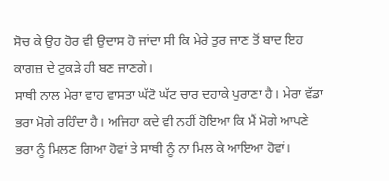ਸੋਚ ਕੇ ਉਹ ਹੋਰ ਵੀ ਉਦਾਸ ਹੋ ਜਾਂਦਾ ਸੀ ਕਿ ਮੇਰੇ ਤੁਰ ਜਾਣ ਤੋਂ ਬਾਦ ਇਹ ਕਾਗਜ਼ ਦੇ ਟੁਕੜੇ ਹੀ ਬਣ ਜਾਣਗੇ।
ਸਾਥੀ ਨਾਲ ਮੇਰਾ ਵਾਹ ਵਾਸਤਾ ਘੱਟੋ ਘੱਟ ਚਾਰ ਦਹਾਕੇ ਪੁਰਾਣਾ ਹੈ। ਮੇਰਾ ਵੱਡਾ ਭਰਾ ਮੋਗੇ ਰਹਿੰਦਾ ਹੈ। ਅਜਿਹਾ ਕਦੇ ਵੀ ਨਹੀਂ ਹੋਇਆ ਕਿ ਮੈਂ ਮੋਗੇ ਆਪਣੇ ਭਰਾ ਨੂੰ ਮਿਲਣ ਗਿਆ ਹੋਵਾਂ ਤੇ ਸਾਥੀ ਨੂੰ ਨਾ ਮਿਲ ਕੇ ਆਇਆ ਹੋਵਾਂ।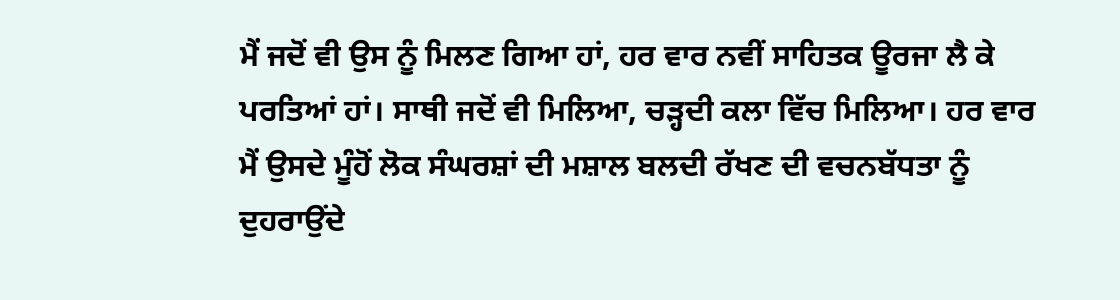ਮੈਂ ਜਦੋਂ ਵੀ ਉਸ ਨੂੰ ਮਿਲਣ ਗਿਆ ਹਾਂ, ਹਰ ਵਾਰ ਨਵੀਂ ਸਾਹਿਤਕ ਊਰਜਾ ਲੈ ਕੇ ਪਰਤਿਆਂ ਹਾਂ। ਸਾਥੀ ਜਦੋਂ ਵੀ ਮਿਲਿਆ, ਚੜ੍ਹਦੀ ਕਲਾ ਵਿੱਚ ਮਿਲਿਆ। ਹਰ ਵਾਰ ਮੈਂ ਉਸਦੇ ਮੂੰਹੋਂ ਲੋਕ ਸੰਘਰਸ਼ਾਂ ਦੀ ਮਸ਼ਾਲ ਬਲਦੀ ਰੱਖਣ ਦੀ ਵਚਨਬੱਧਤਾ ਨੂੰ ਦੁਹਰਾਉਂਦੇ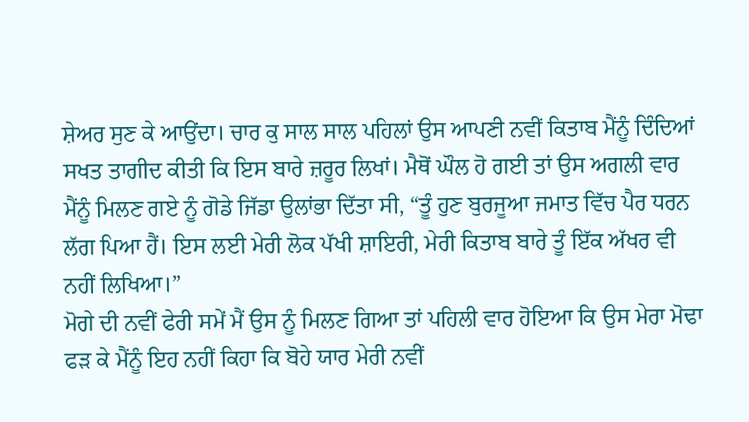ਸ਼ੇਅਰ ਸੁਣ ਕੇ ਆਉਂਦਾ। ਚਾਰ ਕੁ ਸਾਲ ਸਾਲ ਪਹਿਲਾਂ ਉਸ ਆਪਣੀ ਨਵੀਂ ਕਿਤਾਬ ਮੈਂਨੂੰ ਦਿੰਦਿਆਂ ਸਖਤ ਤਾਗੀਦ ਕੀਤੀ ਕਿ ਇਸ ਬਾਰੇ ਜ਼ਰੂਰ ਲਿਖਾਂ। ਮੈਥੋਂ ਘੌਲ ਹੋ ਗਈ ਤਾਂ ਉਸ ਅਗਲੀ ਵਾਰ ਮੈਂਨੂੰ ਮਿਲਣ ਗਏ ਨੂੰ ਗੋਡੇ ਜਿੱਡਾ ਉਲਾਂਭਾ ਦਿੱਤਾ ਸੀ, “ਤੂੰ ਹੁਣ ਬੁਰਜੂਆ ਜਮਾਤ ਵਿੱਚ ਪੈਰ ਧਰਨ ਲੱਗ ਪਿਆ ਹੈਂ। ਇਸ ਲਈ ਮੇਰੀ ਲੋਕ ਪੱਖੀ ਸ਼ਾਇਰੀ, ਮੇਰੀ ਕਿਤਾਬ ਬਾਰੇ ਤੂੰ ਇੱਕ ਅੱਖਰ ਵੀ ਨਹੀਂ ਲਿਖਿਆ।”
ਮੋਗੇ ਦੀ ਨਵੀਂ ਫੇਰੀ ਸਮੇਂ ਮੈਂ ਉਸ ਨੂੰ ਮਿਲਣ ਗਿਆ ਤਾਂ ਪਹਿਲੀ ਵਾਰ ਹੋਇਆ ਕਿ ਉਸ ਮੇਰਾ ਮੋਢਾ ਫੜ ਕੇ ਮੈਂਨੂੰ ਇਹ ਨਹੀਂ ਕਿਹਾ ਕਿ ਬੋਹੇ ਯਾਰ ਮੇਰੀ ਨਵੀਂ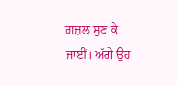ਗ਼ਜ਼ਲ ਸੁਣ ਕੇ ਜਾਈਂ। ਅੱਗੇ ਉਹ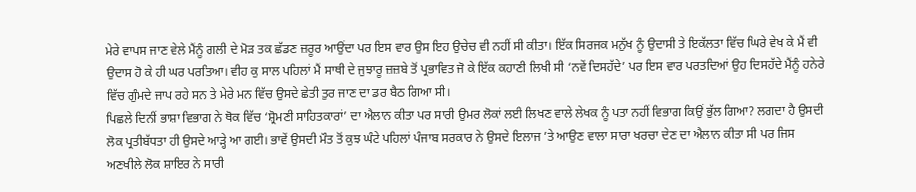ਮੇਰੇ ਵਾਪਸ ਜਾਣ ਵੇਲੇ ਮੈਂਨੂੰ ਗਲੀ ਦੇ ਮੋੜ ਤਕ ਛੱਡਣ ਜ਼ਰੂਰ ਆਉਂਦਾ ਪਰ ਇਸ ਵਾਰ ਉਸ ਇਹ ਉਚੇਚ ਵੀ ਨਹੀਂ ਸੀ ਕੀਤਾ। ਇੱਕ ਸਿਰਜਕ ਮਨੁੱਖ ਨੂੰ ਉਦਾਸੀ ਤੇ ਇਕੱਲਤਾ ਵਿੱਚ ਘਿਰੇ ਵੇਖ ਕੇ ਮੈਂ ਵੀ ਉਦਾਸ ਹੋ ਕੇ ਹੀ ਘਰ ਪਰਤਿਆ। ਵੀਹ ਕੁ ਸਾਲ ਪਹਿਲਾਂ ਮੈਂ ਸਾਥੀ ਦੇ ਜੁਝਾਰੂ ਜ਼ਜ਼ਬੇ ਤੋਂ ਪ੍ਰਭਾਵਿਤ ਜੋ ਕੇ ਇੱਕ ਕਹਾਣੀ ਲਿਖੀ ਸੀ ‘ਨਵੇਂ ਦਿਸਹੱਦੇ’ ਪਰ ਇਸ ਵਾਰ ਪਰਤਦਿਆਂ ਉਹ ਦਿਸਹੱਦੇ ਮੈਂਨੂੰ ਹਨੇਰੇ ਵਿੱਚ ਗੁੰਮਦੇ ਜਾਪ ਰਹੇ ਸਨ ਤੇ ਮੇਰੇ ਮਨ ਵਿੱਚ ਉਸਦੇ ਛੇਤੀ ਤੁਰ ਜਾਣ ਦਾ ਡਰ ਬੈਠ ਗਿਆ ਸੀ।
ਪਿਛਲੇ ਦਿਨੀਂ ਭਾਸ਼ਾ ਵਿਭਾਗ ਨੇ ਥੋਕ ਵਿੱਚ ‘ਸ਼੍ਰੋਮਣੀ ਸਾਹਿਤਕਾਰਾਂ’ ਦਾ ਐਲਾਨ ਕੀਤਾ ਪਰ ਸਾਰੀ ਉਮਰ ਲੋਕਾਂ ਲਈ ਲਿਖਣ ਵਾਲੇ ਲੇਖਕ ਨੂੰ ਪਤਾ ਨਹੀਂ ਵਿਭਾਗ ਕਿਉਂ ਭੁੱਲ ਗਿਆ? ਲਗਦਾ ਹੈ ਉਸਦੀ ਲੋਕ ਪ੍ਰਤੀਬੱਧਤਾ ਹੀ ਉਸਦੇ ਆੜ੍ਹੇ ਆ ਗਈ। ਭਾਵੇਂ ਉਸਦੀ ਮੌਤ ਤੋਂ ਕੁਝ ਘੰਟੇ ਪਹਿਲਾਂ ਪੰਜਾਬ ਸਰਕਾਰ ਨੇ ਉਸਦੇ ਇਲਾਜ ’ਤੇ ਆਉਣ ਵਾਲਾ ਸਾਰਾ ਖਰਚਾ ਦੇਣ ਦਾ ਐਲਾਨ ਕੀਤਾ ਸੀ ਪਰ ਜਿਸ ਅਣਖੀਲੇ ਲੋਕ ਸ਼ਾਇਰ ਨੇ ਸਾਰੀ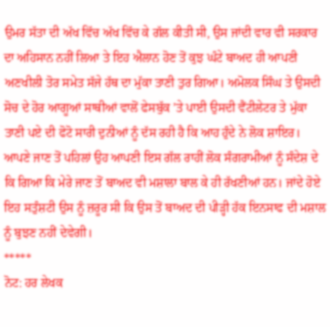ਉਮਰ ਸੱਤਾ ਦੀ ਅੱਖ ਵਿੱਚ ਅੱਖ ਵਿੱਚ ਕੇ ਗੱਲ ਕੀਤੀ ਸੀ, ਉਸ ਜਾਂਦੀ ਵਾਰ ਵੀ ਸਰਕਾਰ ਦਾ ਅਹਿਸਾਨ ਨਹੀਂ ਲਿਆ ਤੇ ਇਹ ਐਲਾਨ ਹੋਣ ਤੋਂ ਕੁਝ ਘੰਟੇ ਬਾਅਦ ਹੀ ਆਪਣੀ ਅਣਖੀਲੀ ਤੋਰ ਸਮੇਤ ਸੱਜੇ ਹੱਥ ਦਾ ਮੁੱਕਾ ਤਾਣੀ ਤੁਰ ਗਿਆ। ਅਮੋਲਕ ਸਿੰਘ ਤੇ ਉਸਦੀ ਸੋਚ ਦੇ ਹੋਰ ਆਗੂਆਂ ਸਾਥੀਆਂ ਵਾਲੋਂ ਫੇਸਬੁੱਕ ’ਤੇ ਪਾਈ ਉਸਦੀ ਵੈਂਟੀਲੇਟਰ ਤੇ ਮੁੱਕਾ ਤਾਣੀ ਪਏ ਦੀ ਫੋਟੋ ਸਾਰੀ ਦੁਨੀਆਂ ਨੂੰ ਦੱਸ ਰਹੀ ਹੈ ਕਿ ਆਹ ਹੁੰਦੇ ਨੇ ਲੋਕ ਸ਼ਾਇਰ। ਆਪਣੇ ਜਾਣ ਤੋਂ ਪਹਿਲਾਂ ਉਹ ਆਪਣੀ ਇਸ ਗੱਲ ਰਾਹੀਂ ਲੋਕ ਸੰਗਰਾਮੀਆਂ ਨੂੰ ਸੰਦੇਸ਼ ਦੇ ਕਿ ਗਿਆ ਕਿ ਮੇਰੇ ਜਾਣ ਤੋਂ ਬਾਅਦ ਵੀ ਮਸ਼ਾਲਾ ਬਾਲ ਕੇ ਹੀ ਰੱਖਣੀਆਂ ਹਨ। ਜਾਂਦੇ ਹੋਏ ਇਹ ਸਤੁੰਸ਼ਟੀ ਉਸ ਨੂੰ ਜ਼ਰੂਰ ਸੀ ਕਿ ਉਸ ਤੋਂ ਬਾਅਦ ਦੀ ਪੀੜ੍ਹੀ ਹੱਕ ਇਨਸਾਫ ਦੀ ਮਸ਼ਾਲ ਨੂੰ ਬੁਝਣ ਨਹੀਂ ਦੇਵੇਗੀ।
*****
ਨੋਟ: ਹਰ ਲੇਖਕ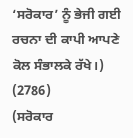‘ਸਰੋਕਾਰ’ ਨੂੰ ਭੇਜੀ ਗਈ ਰਚਨਾ ਦੀ ਕਾਪੀ ਆਪਣੇ ਕੋਲ ਸੰਭਾਲਕੇ ਰੱਖੇ।)
(2786)
(ਸਰੋਕਾਰ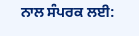ਨਾਲ ਸੰਪਰਕ ਲਈ: